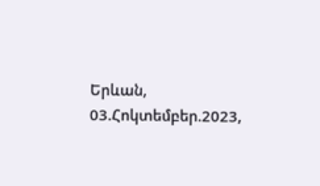Երևան, 03.Հոկտեմբեր.2023,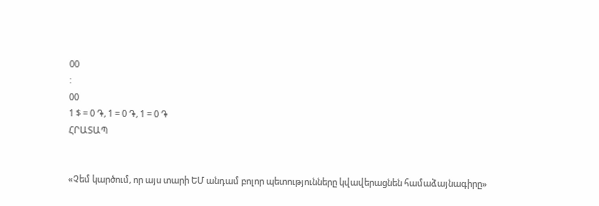00
:
00
1 $ = 0 ֏, 1 = 0 ֏, 1 = 0 ֏
ՀՐԱՏԱՊ


«Չեմ կարծում, որ այս տարի ԵՄ անդամ բոլոր պետությունները կվավերացնեն համաձայնագիրը»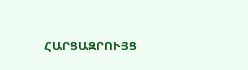ՀԱՐՑԱԶՐՈՒՅՑ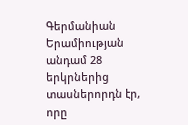Գերմանիան Երամիության անդամ 28 երկրներից տասներորդն էր, որը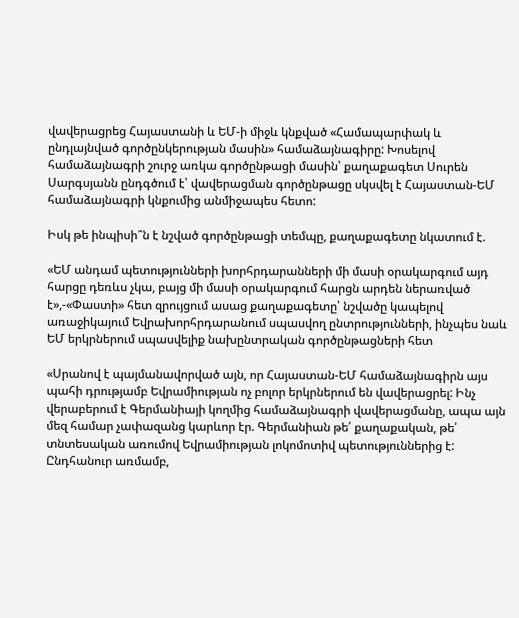վավերացրեց Հայաստանի և ԵՄ-ի միջև կնքված «Համապարփակ և ընդլայնված գործընկերության մասին» համաձայնագիրը: Խոսելով համաձայնագրի շուրջ առկա գործընթացի մասին՝ քաղաքագետ Սուրեն Սարգսյանն ընդգծում է՝ վավերացման գործընթացը սկսվել է Հայաստան-ԵՄ համաձայնագրի կնքումից անմիջապես հետո:

Իսկ թե ինպիսի՞ն է նշված գործընթացի տեմպը, քաղաքագետը նկատում է.

«ԵՄ անդամ պետությունների խորհրդարանների մի մասի օրակարգում այդ հարցը դեռևս չկա, բայց մի մասի օրակարգում հարցն արդեն ներառված է»,-«Փաստի» հետ զրույցում ասաց քաղաքագետը՝ նշվածը կապելով առաջիկայում Եվրախորհրդարանում սպասվող ընտրությունների, ինչպես նաև ԵՄ երկրներում սպասվելիք նախընտրական գործընթացների հետ

«Սրանով է պայմանավորված այն, որ Հայաստան-ԵՄ համաձայնագիրն այս պահի դրությամբ Եվրամիության ոչ բոլոր երկրներում են վավերացրել: Ինչ վերաբերում է Գերմանիայի կողմից համաձայնագրի վավերացմանը, ապա այն մեզ համար չափազանց կարևոր էր. Գերմանիան թե՛ քաղաքական, թե՛ տնտեսական առումով Եվրամիության լոկոմոտիվ պետություններից է: Ընդհանուր առմամբ,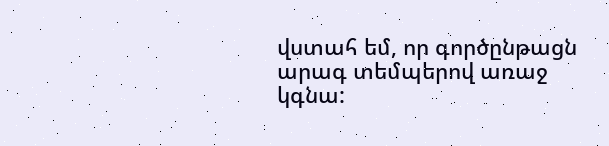վստահ եմ, որ գործընթացն արագ տեմպերով առաջ կգնա: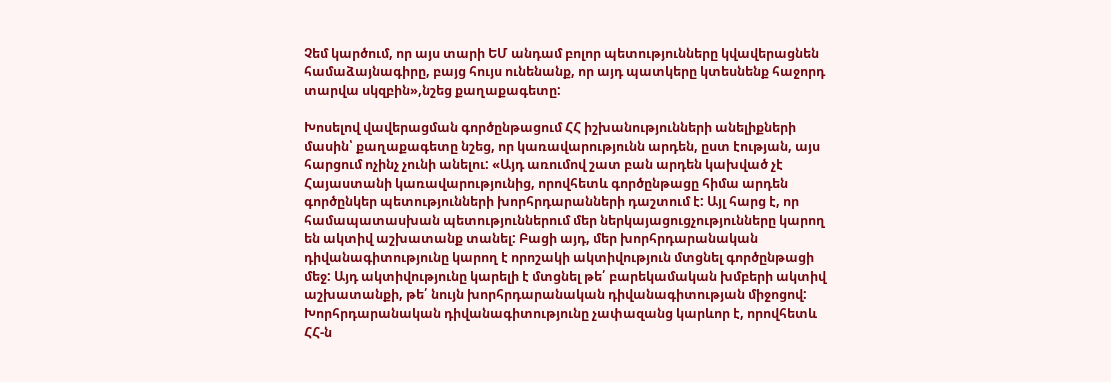Չեմ կարծում, որ այս տարի ԵՄ անդամ բոլոր պետությունները կվավերացնեն համաձայնագիրը, բայց հույս ունենանք, որ այդ պատկերը կտեսնենք հաջորդ տարվա սկզբին»,նշեց քաղաքագետը:

Խոսելով վավերացման գործընթացում ՀՀ իշխանությունների անելիքների մասին՝ քաղաքագետը նշեց, որ կառավարությունն արդեն, ըստ էության, այս հարցում ոչինչ չունի անելու: «Այդ առումով շատ բան արդեն կախված չէ Հայաստանի կառավարությունից, որովհետև գործընթացը հիմա արդեն գործընկեր պետությունների խորհրդարանների դաշտում է: Այլ հարց է, որ համապատասխան պետություններում մեր ներկայացուցչությունները կարող են ակտիվ աշխատանք տանել: Բացի այդ, մեր խորհրդարանական դիվանագիտությունը կարող է որոշակի ակտիվություն մտցնել գործընթացի մեջ: Այդ ակտիվությունը կարելի է մտցնել թե՛ բարեկամական խմբերի ակտիվ աշխատանքի, թե՛ նույն խորհրդարանական դիվանագիտության միջոցով: Խորհրդարանական դիվանագիտությունը չափազանց կարևոր է, որովհետև ՀՀ-ն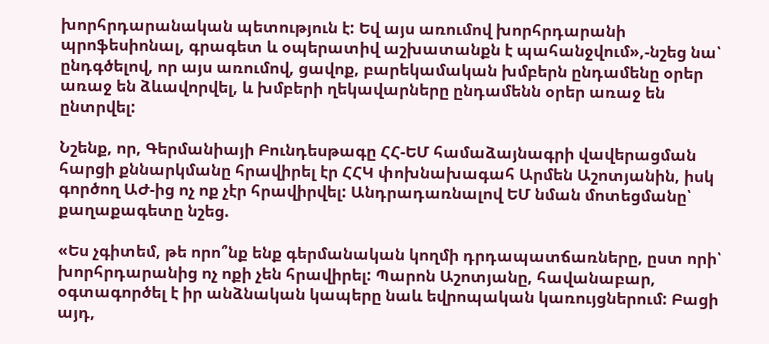խորհրդարանական պետություն է: Եվ այս առումով խորհրդարանի պրոֆեսիոնալ, գրագետ և օպերատիվ աշխատանքն է պահանջվում»,-նշեց նա՝ ընդգծելով, որ այս առումով, ցավոք, բարեկամական խմբերն ընդամենը օրեր առաջ են ձևավորվել, և խմբերի ղեկավարները ընդամենն օրեր առաջ են ընտրվել:

Նշենք, որ, Գերմանիայի Բունդեսթագը ՀՀ-ԵՄ համաձայնագրի վավերացման հարցի քննարկմանը հրավիրել էր ՀՀԿ փոխնախագահ Արմեն Աշոտյանին, իսկ գործող ԱԺ-ից ոչ ոք չէր հրավիրվել: Անդրադառնալով ԵՄ նման մոտեցմանը՝ քաղաքագետը նշեց.

«Ես չգիտեմ, թե որո՞նք ենք գերմանական կողմի դրդապատճառները, ըստ որի՝ խորհրդարանից ոչ ոքի չեն հրավիրել: Պարոն Աշոտյանը, հավանաբար, օգտագործել է իր անձնական կապերը նաև եվրոպական կառույցներում: Բացի այդ,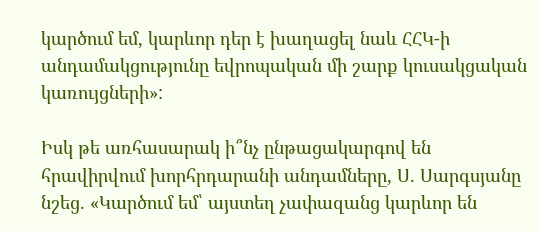կարծում եմ, կարևոր դեր է խաղացել նաև ՀՀԿ-ի անդամակցությունը եվրոպական մի շարք կուսակցական կառույցների»:

Իսկ թե առհասարակ ի՞նչ ընթացակարգով են հրավիրվում խորհրդարանի անդամները, Ս. Սարգսյանը նշեց. «Կարծում եմ՝ այստեղ չափազանց կարևոր են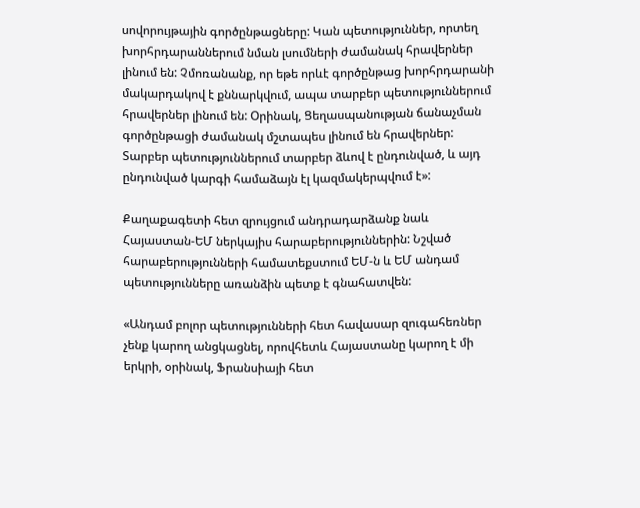սովորույթային գործընթացները: Կան պետություններ, որտեղ խորհրդարաններում նման լսումների ժամանակ հրավերներ լինում են: Չմոռանանք, որ եթե որևէ գործընթաց խորհրդարանի մակարդակով է քննարկվում, ապա տարբեր պետություններում հրավերներ լինում են: Օրինակ, Ցեղասպանության ճանաչման գործընթացի ժամանակ մշտապես լինում են հրավերներ: Տարբեր պետություններում տարբեր ձևով է ընդունված, և այդ ընդունված կարգի համաձայն էլ կազմակերպվում է»:

Քաղաքագետի հետ զրույցում անդրադարձանք նաև Հայաստան-ԵՄ ներկայիս հարաբերություններին: Նշված հարաբերությունների համատեքստում ԵՄ-ն և ԵՄ անդամ պետությունները առանձին պետք է գնահատվեն:

«Անդամ բոլոր պետությունների հետ հավասար զուգահեռներ չենք կարող անցկացնել, որովհետև Հայաստանը կարող է մի երկրի, օրինակ, Ֆրանսիայի հետ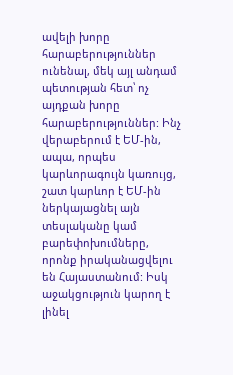ավելի խորը հարաբերություններ ունենալ, մեկ այլ անդամ պետության հետ՝ ոչ այդքան խորը հարաբերություններ: Ինչ վերաբերում է ԵՄ-ին, ապա, որպես կարևորագույն կառույց, շատ կարևոր է ԵՄ-ին ներկայացնել այն տեսլականը կամ բարեփոխումները, որոնք իրականացվելու են Հայաստանում: Իսկ աջակցություն կարող է լինել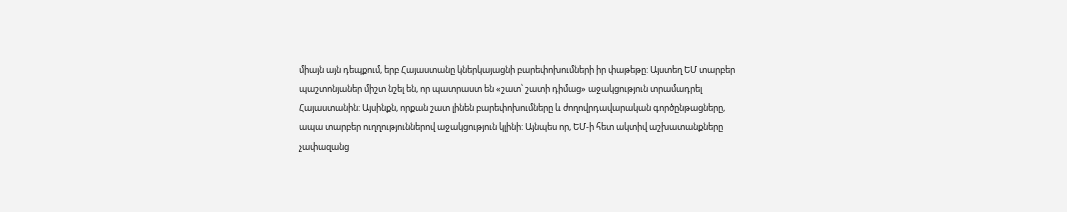միայն այն դեպքում, երբ Հայաստանը կներկայացնի բարեփոխումների իր փաթեթը: Այստեղ ԵՄ տարբեր պաշտոնյաներ միշտ նշել են, որ պատրաստ են «շատ՝ շատի դիմաց» աջակցություն տրամադրել Հայաստանին: Այսինքն, որքան շատ լինեն բարեփոխումները և ժողովրդավարական գործընթացները, ապա տարբեր ուղղություններով աջակցություն կլինի: Այնպես որ, ԵՄ-ի հետ ակտիվ աշխատանքները չափազանց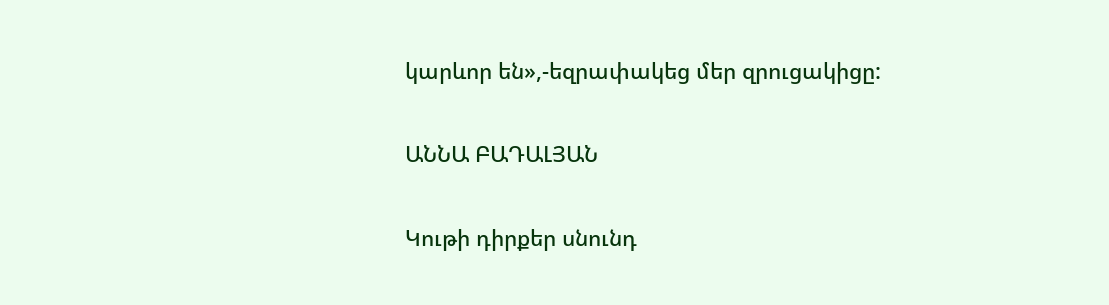կարևոր են»,-եզրափակեց մեր զրուցակիցը:

ԱՆՆԱ ԲԱԴԱԼՅԱՆ

Կութի դիրքեր սնունդ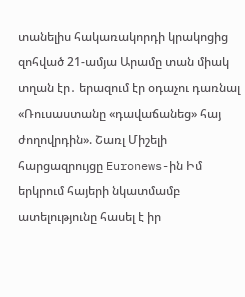տանելիս հակառակորդի կրակոցից զոհված 21-ամյա Արամը տան միակ տղան էր․ երազում էր օդաչու դառնալ «Ռուսաստանը «դավաճանեց» հայ ժողովրդին». Շառլ Միշելի հարցազրույցը Euronews-ին Իմ երկրում հայերի նկատմամբ ատելությունը հասել է իր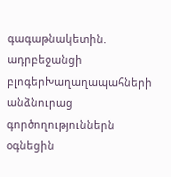գագաթնակետին. ադրբեջանցի բլոգերԽաղաղապահների անձնուրաց գործողություններն օգնեցին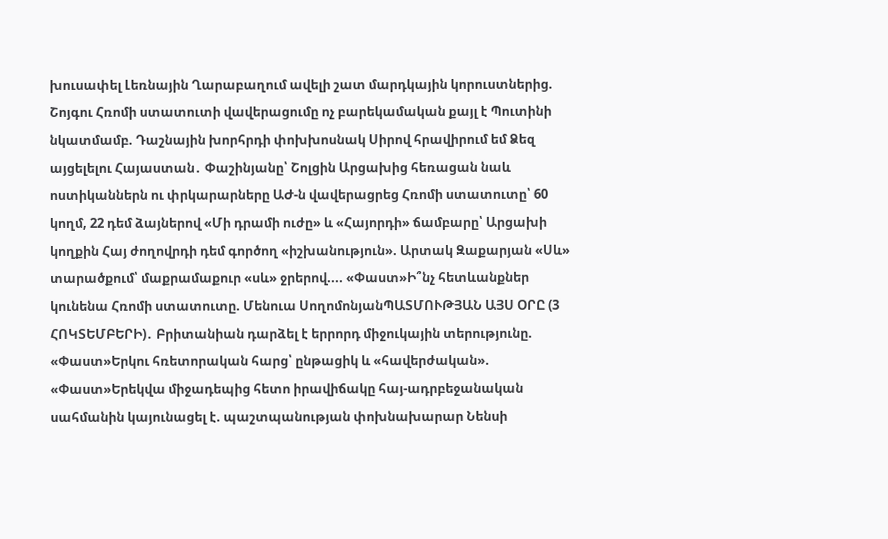խուսափել Լեռնային Ղարաբաղում ավելի շատ մարդկային կորուստներից. Շոյգու Հռոմի ստատուտի վավերացումը ոչ բարեկամական քայլ է Պուտինի նկատմամբ. Դաշնային խորհրդի փոխխոսնակ Սիրով հրավիրում եմ Ձեզ այցելելու Հայաստան․ Փաշինյանը՝ Շոլցին Արցախից հեռացան նաև ոստիկաններն ու փրկարարները ԱԺ-ն վավերացրեց Հռոմի ստատուտը՝ 60 կողմ, 22 դեմ ձայներով «Մի դրամի ուժը» և «Հայորդի» ճամբարը՝ Արցախի կողքին Հայ ժողովրդի դեմ գործող «իշխանություն». Արտակ Զաքարյան «Սև» տարածքում՝ մաքրամաքուր «սև» ջրերով.... «Փաստ»Ի՞նչ հետևանքներ կունենա Հռոմի ստատուտը. Մենուա ՍողոմոնյանՊԱՏՄՈՒԹՅԱՆ ԱՅՍ ՕՐԸ (3 ՀՈԿՏԵՄԲԵՐԻ)․ Բրիտանիան դարձել է երրորդ միջուկային տերությունը. «Փաստ»Երկու հռետորական հարց՝ ընթացիկ և «հավերժական». «Փաստ»Երեկվա միջադեպից հետո իրավիճակը հայ-ադրբեջանական սահմանին կայունացել է. պաշտպանության փոխնախարար Նենսի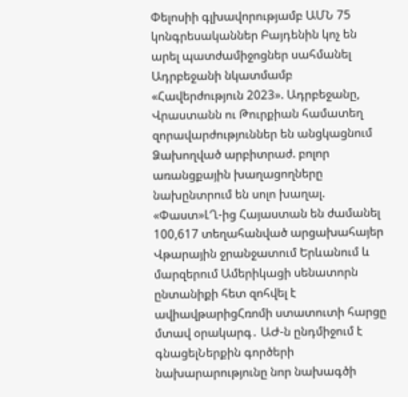Փելոսիի գլխավորությամբ ԱՄՆ 75 կոնգրեսականներ Բայդենին կոչ են արել պատժամիջոցներ սահմանել Ադրբեջանի նկատմամբ «Հավերժություն 2023». Ադրբեջանը, Վրաստանն ու Թուրքիան համատեղ զորավարժություններ են անցկացնում Ձախողված արբիտրաժ. բոլոր առանցքային խաղացողները նախընտրում են սոլո խաղալ. «Փաստ»ԼՂ-ից Հայաստան են ժամանել 100,617 տեղահանված արցախահայեր Վթարային ջրանջատում Երևանում և մարզերում Ամերիկացի սենատորն ընտանիքի հետ զոհվել է ավիավթարիցՀռոմի ստատուտի հարցը մտավ օրակարգ․ ԱԺ-ն ընդմիջում է գնացելՆերքին գործերի նախարարությունը նոր նախագծի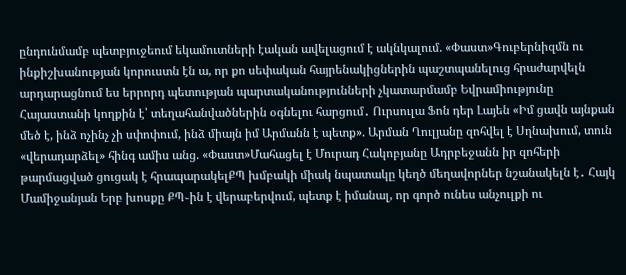ընդունմամբ պետբյուջեում եկամուտների էական ավելացում է ակնկալում. «Փաստ»Գուբերնիզմն ու ինքիշխանության կորուստն էն ա, որ քո սեփական հայրենակիցներին պաշտպանելուց հրաժարվելն արդարացնում ես երրորդ պետության պարտականությունների չկատարմամբ Եվրամիությունը Հայաստանի կողքին է՝ տեղահանվածներին օգնելու հարցում․ Ուրսուլա Ֆոն դեր Լայեն «Իմ ցավն այնքան մեծ է, ինձ ոչինչ չի սփոփում, ինձ միայն իմ Արմանն է պետք». Արման Ղուլյանը զոհվել է Սղնախում, տուն «վերադարձել» հինգ ամիս անց. «Փաստ»Մահացել է Մուրադ Հակոբյանը Ադրբեջանն իր զոհերի թարմացված ցուցակ է հրապարակելՔՊ խմբակի միակ նպատակը կեղծ մեղավորներ նշանակելն է․ Հայկ Մամիջանյան Երբ խոսքը ՔՊ֊ին է վերաբերվում, պետք է իմանալ, որ գործ ունես անչուլքի ու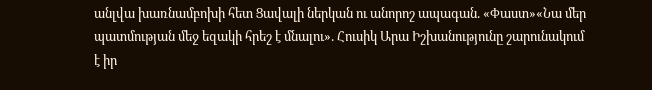անլվա խառնամբոխի հետ Ցավալի ներկան ու անորոշ ապագան. «Փաստ»«Նա մեր պատմության մեջ եզակի հրեշ է մնալու». Հուսիկ Արա Իշխանությունը շարունակում է իր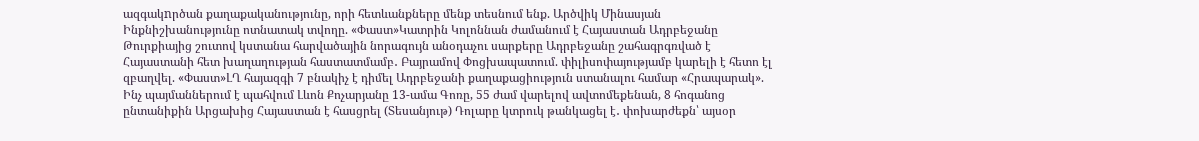ազգակnրծան քաղաքականությունը, որի հետևանքները մենք տեսնում ենք. Արծվիկ Մինասյան Ինքնիշխանությունը ոտնատակ տվողը. «Փաստ»Կատրին Կոլոննան ժամանում է Հայաստան Ադրբեջանը Թուրքիայից շուտով կստանա հարվածային նորագույն անօդաչու սարքերը Ադրբեջանը շահագրգռված է Հայաստանի հետ խաղաղության հաստատմամբ․ Բայրամով Փոցխապատում. փիլիսոփայությամբ կարելի է հետո էլ զբաղվել. «Փաստ»ԼՂ հայազգի 7 բնակիչ է դիմել Ադրբեջանի քաղաքացիություն ստանալու համար «Հրապարակ». Ինչ պայմաններում է պահվում Լևոն Քոչարյանը 13-ամա Գոռը, 55 ժամ վարելով ավտոմեքենան, 8 հոգանոց ընտանիքին Արցախից Հայաստան է հասցրել (Տեսանյութ) Դոլարը կտրուկ թանկացել է․ փոխարժեքն՝ այսօր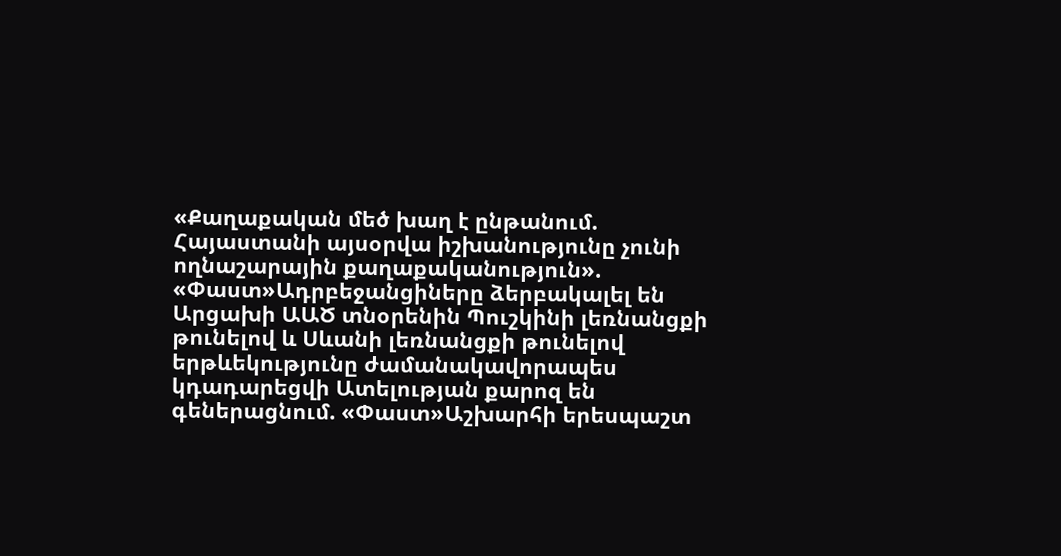«Քաղաքական մեծ խաղ է ընթանում. Հայաստանի այսօրվա իշխանությունը չունի ողնաշարային քաղաքականություն». «Փաստ»Ադրբեջանցիները ձերբակալել են Արցախի ԱԱԾ տնօրենին Պուշկինի լեռնանցքի թունելով և Սևանի լեռնանցքի թունելով երթևեկությունը ժամանակավորապես կդադարեցվի Ատելության քարոզ են գեներացնում. «Փաստ»Աշխարհի երեսպաշտ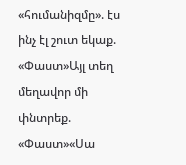«հումանիզմը». էս ինչ էլ շուտ եկաք. «Փաստ»Այլ տեղ մեղավոր մի փնտրեք. «Փաստ»«Սա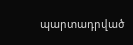պարտադրված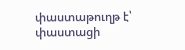փաստաթուղթ է՝ փաստացի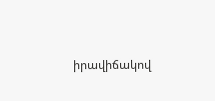իրավիճակով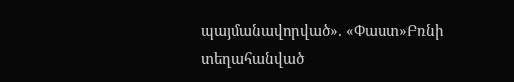պայմանավորված». «Փաստ»Բռնի տեղահանված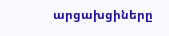արցախցիները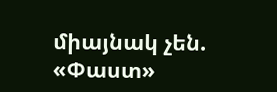միայնակ չեն. «Փաստ»